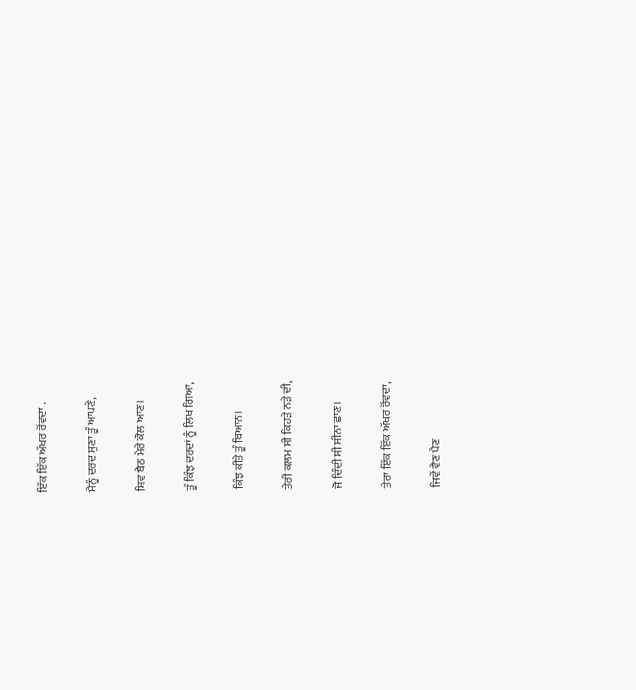ਇੱਕ ਇੱਕ ਅੱਖਰ ਰੋਂਵਦਾ .

ਮੈਨੂੰ ਦਰਦ ਸੁਣਾ ਤੂੰ ਆਪਣੇ,

ਸ਼ਿਵ ਬੈਠ ਮੇਰੇ ਕੋਲ ਆਣ।

ਤੂੰ ਕਿੰਝ ਦਰਦਾਂ ਨੂੰ ਲਿਖ ਗਿਆ,

ਕਿੰਝ ਕੀਤੇ ਤੂੰ ਬਿਆਨ।

ਤੇਰੀ ਕਲਮ ਸੀ ਕਿਹੜੇ ਨੜੇ ਦੀ,

ਜੋ ਦਿੰਦੀ ਸੀ ਸੀਨਾ ਛਾਣ।

ਤੇਰਾ ਇੱਕ ਇੱਕ ਅੱਖਰ ਰੋਂਵਦਾ,

ਜਿਵੇਂ ਵੈਣ ਪੈਣ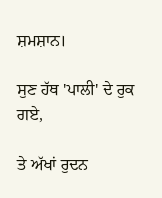ਸ਼ਮਸ਼ਾਨ।

ਸੁਣ ਹੱਥ 'ਪਾਲੀ' ਦੇ ਰੁਕ ਗਏ,

ਤੇ ਅੱਖਾਂ ਰੁਦਨ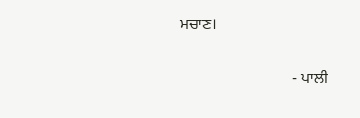ਮਚਾਣ।

                             - ਪਾਲੀ